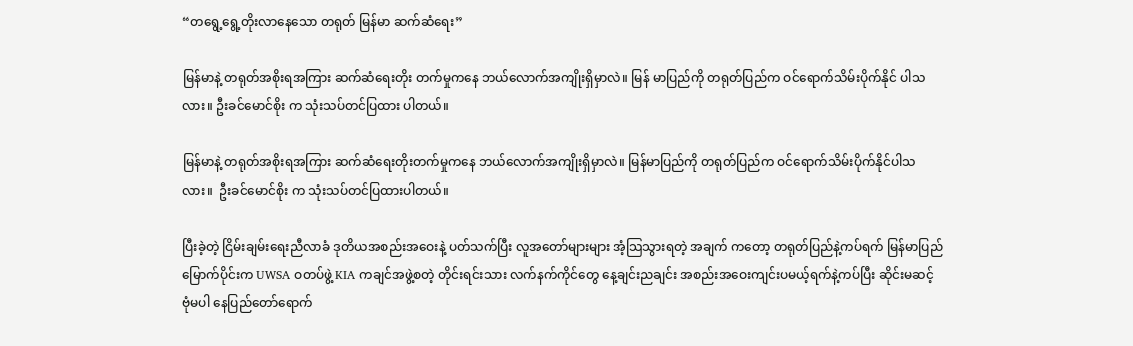“တရွေ့ရွေ့တိုးလာနေသော တရုတ် မြန်မာ ဆက်ဆံရေး”

မြန်မာနဲ့ တရုတ်အစိုးရအကြား ဆက်ဆံရေးတိုး တက်မှုကနေ ဘယ်လောက်အကျိုးရှိမှာလဲ။ မြန် မာပြည်ကို တရုတ်ပြည်က ဝင်ရောက်သိမ်းပိုက်နိုင် ပါသလား။ ဦးခင်မောင်စိုး က သုံးသပ်တင်ပြထား ပါတယ်။

မြန်မာနဲ့ တရုတ်အစိုးရအကြား ဆက်ဆံရေးတိုးတက်မှုကနေ ဘယ်လောက်အကျိုးရှိမှာလဲ။ မြန်မာပြည်ကို တရုတ်ပြည်က ဝင်ရောက်သိမ်းပိုက်နိုင်ပါသလား။  ဦးခင်မောင်စိုး က သုံးသပ်တင်ပြထားပါတယ်။

ပြီးခဲ့တဲ့ ငြိမ်းချမ်းရေးညီလာခံ ဒုတိယအစည်းအဝေးနဲ့ ပတ်သက်ပြီး လူအတော်များများ အံ့သြသွားရတဲ့ အချက် ကတော့ တရုတ်ပြည်နဲ့ကပ်ရက် မြန်မာပြည်မြောက်ပိုင်းက UWSA ဝတပ်ဖွဲ့ KIA ကချင်အဖွဲ့စတဲ့ တိုင်းရင်းသား လက်နက်ကိုင်တွေ နေ့ချင်းညချင်း အစည်းအဝေးကျင်းပမယ့်ရက်နဲ့ကပ်ပြီး ဆိုင်းမဆင့် ဗုံမပါ နေပြည်တော်ရောက်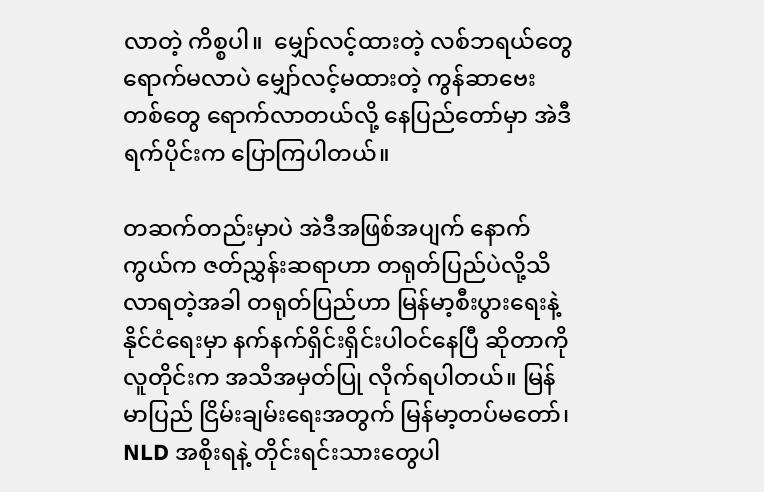လာတဲ့ ကိစ္စပါ။  မျှော်လင့်ထားတဲ့ လစ်ဘရယ်တွေ ရောက်မလာပဲ မျှော်လင့်မထားတဲ့ ကွန်ဆာဗေး တစ်တွေ ရောက်လာတယ်လို့ နေပြည်တော်မှာ အဲဒီရက်ပိုင်းက ပြောကြပါတယ်။

တဆက်တည်းမှာပဲ အဲဒီအဖြစ်အပျက် နောက်ကွယ်က ဇတ်ညွှန်းဆရာဟာ တရုတ်ပြည်ပဲလို့သိလာရတဲ့အခါ တရုတ်ပြည်ဟာ မြန်မာ့စီးပွားရေးနဲ့ နိုင်ငံရေးမှာ နက်နက်ရှိင်းရှိင်းပါဝင်နေပြီ ဆိုတာကို လူတိုင်းက အသိအမှတ်ပြု လိုက်ရပါတယ်။ မြန်မာပြည် ငြိမ်းချမ်းရေးအတွက် မြန်မာ့တပ်မတော်၊ NLD အစိုးရနဲ့ တိုင်းရင်းသားတွေပါ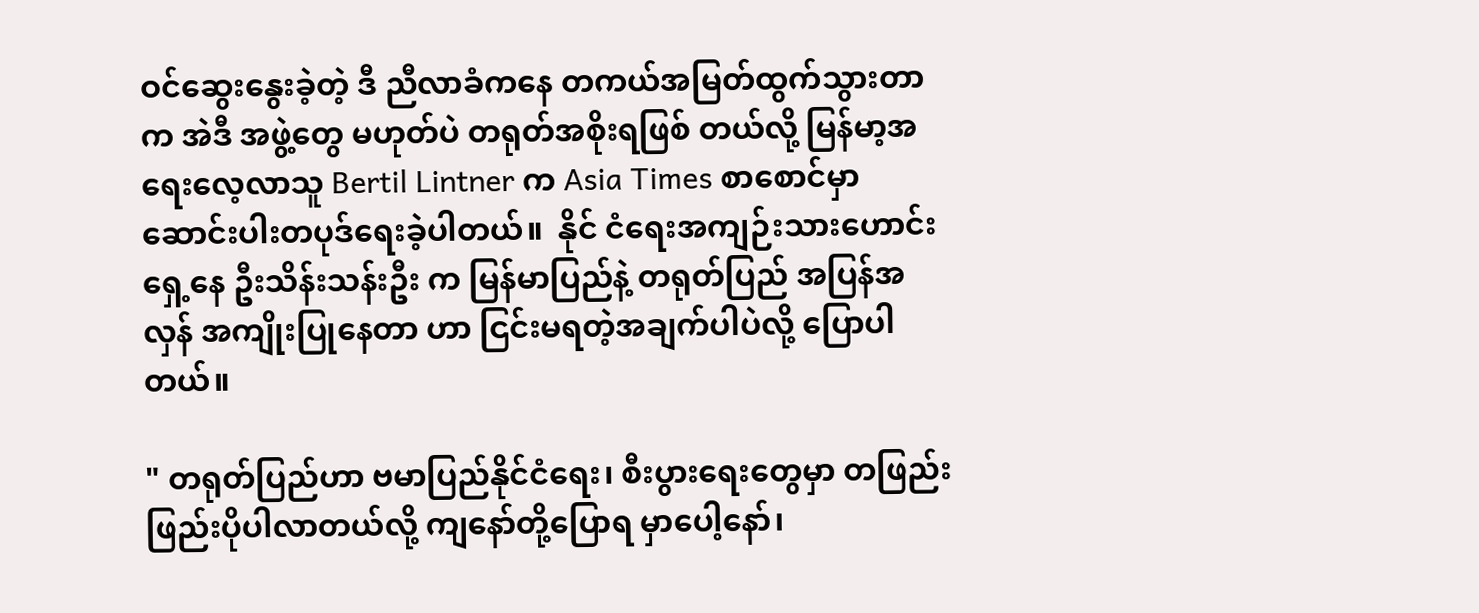ဝင်ဆွေးနွေးခဲ့တဲ့ ဒီ ညီလာခံကနေ တကယ်အမြတ်ထွက်သွားတာက အဲဒီ အဖွဲ့တွေ မဟုတ်ပဲ တရုတ်အစိုးရဖြစ် တယ်လို့ မြန်မာ့အရေးလေ့လာသူ Bertil Lintner က Asia Times စာစောင်မှာ ဆောင်းပါးတပုဒ်ရေးခဲ့ပါတယ်။  နိုင် ငံရေးအကျဉ်းသားဟောင်း ရှေ့နေ ဦးသိန်းသန်းဦး က မြန်မာပြည်နဲ့ တရုတ်ပြည် အပြန်အလှန် အကျိုးပြုနေတာ ဟာ ငြင်းမရတဲ့အချက်ပါပဲလို့ ပြောပါတယ်။

" တရုတ်ပြည်ဟာ ဗမာပြည်နိုင်ငံရေး၊ စီးပွားရေးတွေမှာ တဖြည်းဖြည်းပိုပါလာတယ်လို့ ကျနော်တို့ပြောရ မှာပေါ့နော်၊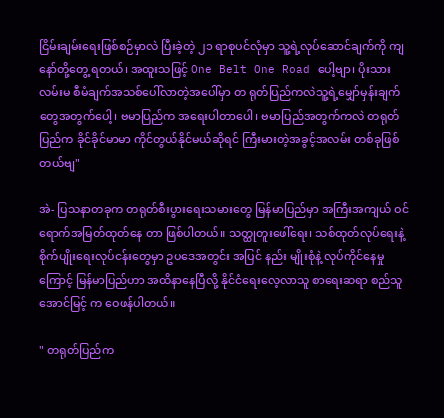ငြိမ်းချမ်းရေးဖြစ်စဉ်မှာလဲ ပြီးခဲ့တဲ့ ၂၁ ရာစုပင်လုံမှာ သူ့ရဲ့လုပ်ဆောင်ချက်ကို ကျနော်တို့တွေ့ ရတယ်၊ အထူးသဖြင့် One Belt One Road ပေါ့ဗျာ၊ ပိုးသားလမ်းမ စီမံချက်အသစ်ပေါ်လာတဲ့အပေါ်မှာ တ ရုတ်ပြည်ကလဲသူ့ရဲ့မျှော်မှန်းချက်တွေအတွက်ပေါ့၊ ဗမာပြည်က အရေးပါတာပေါ၊ ဗမာပြည်အတွက်ကလဲ တရုတ်ပြည်က ခိုင်ခိုင်မာမာ ကိုင်တွယ်နိုင်မယ်ဆိုရင် ကြီးမားတဲ့အခွင့်အလမ်း တစ်ခုဖြစ်တယ်ဗျ"

အဲ- ပြသနာတခုက တရုတ်စီးပွားရေးသမားတွေ မြန်မာပြည်မှာ အကြီးအကျယ် ဝင်ရောက်အမြတ်ထုတ်နေ တာ ဖြစ်ပါတယ်။ သတ္ထုတူးဖေါ်ရေး၊ သစ်ထုတ်လုပ်ရေးနဲ့ စိုက်ပျိုးရေးလုပ်ငန်းတွေမှာ ဥပဒေအတွင်း အပြင် နည်း မျိုးစုံနဲ့ လုပ်ကိုင်နေမှုကြောင့် မြန်မာပြည်ဟာ အထိနာနေပြီလို့ နိုင်ငံရေးလေ့လာသူ စာရေးဆရာ စည်သူအောင်မြင့် က ဝေဖန်ပါတယ်။

" တရုတ်ပြည်က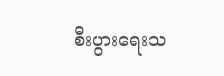စီးပွားရေးသ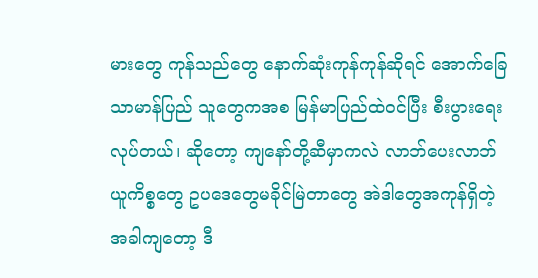မားတွေ ကုန်သည်တွေ နောက်ဆုံးကုန်ကုန်ဆိုရင် အောက်ခြေသာမာန်ပြည် သူတွေကအစ မြန်မာပြည်ထဲဝင်ပြီး စီးပွားရေးလုပ်တယ်၊ ဆိုတော့ ကျနော်တို့ဆီမှာကလဲ လာဘ်ပေးလာဘ် ယူကိစ္စတွေ ဥပဒေတွေမခိုင်မြဲတာတွေ အဲဒါတွေအကုန်ရှိတဲ့အခါကျတော့ ဒီ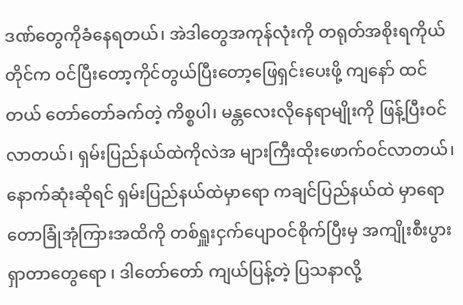ဒဏ်တွေကိုခံနေရတယ်၊ အဲဒါတွေအကုန်လုံးကို တရုတ်အစိုးရကိုယ်တိုင်က ဝင်ပြီးတော့ကိုင်တွယ်ပြီးတော့ဖြေရှင်းပေးဖို့ ကျနော် ထင်တယ် တော်တော်ခက်တဲ့ ကိစ္စပါ၊ မန္တလေးလိုနေရာမျိုးကို ဖြန့်ပြီးဝင်လာတယ်၊ ရှမ်းပြည်နယ်ထဲကိုလဲအ များကြီးထိုးဖောက်ဝင်လာတယ်၊ နောက်ဆုံးဆိုရင် ရှမ်းပြည်နယ်ထဲမှာရော ကချင်ပြည်နယ်ထဲ မှာရော တောခြုံအုံကြားအထိကို တစ်ရှူးငှက်ပျောဝင်စိုက်ပြီးမှ အကျိုးစီးပွားရှာတာတွေရော ၊ ဒါတော်တော် ကျယ်ပြန့်တဲ့ ပြသနာလို့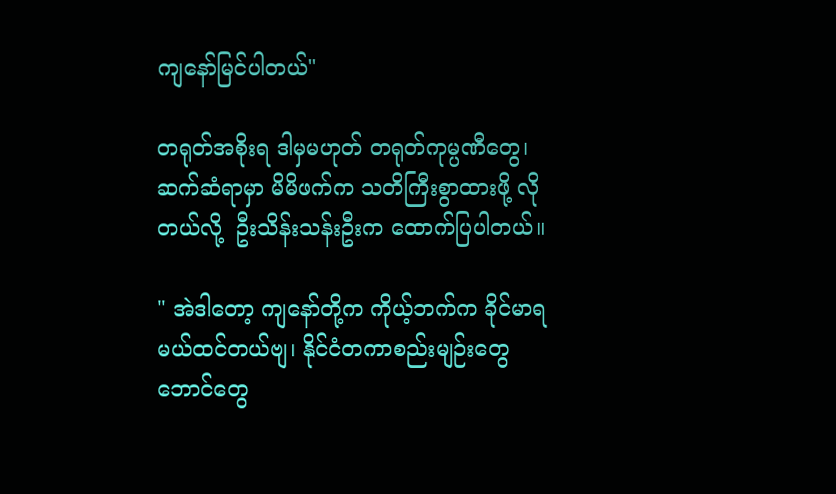ကျနော်မြင်ပါတယ်"

တရုတ်အစိုးရ ဒါမှမဟုတ် တရုတ်ကုမ္ပဏီတွေ၊ ဆက်ဆံရာမှာ မိမိဖက်က သတိကြီးစွာထားဖို့ လိုတယ်လို့  ဦးသိန်းသန်းဦးက ထောက်ပြပါတယ်။

" အဲဒါတော့ ကျနော်တို့က ကိုယ့်ဘက်က ခိုင်မာရမယ်ထင်တယ်ဗျ၊ နိုင်ငံတကာစည်းမျဉ်းတွေ ဘောင်တွေ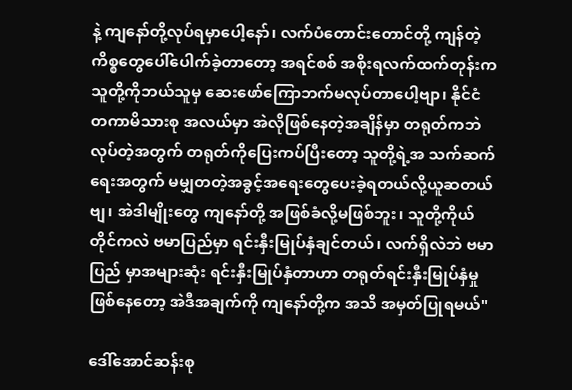နဲ့ ကျနော်တို့လုပ်ရမှာပေါ့နော်၊ လက်ပံတောင်းတောင်တို့ ကျန်တဲ့ကိစ္စတွေပေါ်ပေါက်ခဲ့တာတော့ အရင်စစ် အစိုးရလက်ထက်တုန်းက သူတို့ကိုဘယ်သူမှ ဆေးဖော်ကြောဘက်မလုပ်တာပေါ့ဗျာ၊ နိုင်ငံတကာမိသားစု အလယ်မှာ အဲလိုဖြစ်နေတဲ့အချိန်မှာ တရုတ်ကဘဲလုပ်တဲ့အတွက် တရုတ်ကိုပြေးကပ်ပြီးတော့ သူတို့ရဲ့အ သက်ဆက်ရေးအတွက် မမျှတတဲ့အခွင့်အရေးတွေပေးခဲ့ရတယ်လို့ယူဆတယ်ဗျ၊ အဲဒါမျိုးတွေ ကျနော်တို့ အဖြစ်ခံလို့မဖြစ်ဘူး၊ သူတို့ကိုယ်တိုင်ကလဲ ဗမာပြည်မှာ ရင်းနှီးမြုပ်နှံချင်တယ်၊ လက်ရှိလဲဘဲ ဗမာပြည် မှာအများဆုံး ရင်းနှီးမြုပ်နှံတာဟာ တရုတ်ရင်းနှီးမြုပ်နှံမှုဖြစ်နေတော့ အဲဒီအချက်ကို ကျနော်တို့က အသိ အမှတ်ပြုရမယ်"

ဒေါ်အောင်ဆန်းစု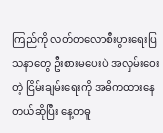ကြည်ကို လတ်တလောစီးပွားရေးပြသနာတွေ ဦးစားမပေးပဲ အလှမ်းဝေးတဲ့ ငြိမ်းချမ်းရေးကို အဓိကထားနေတယ်ဆိုပြီး နေ့တဓူ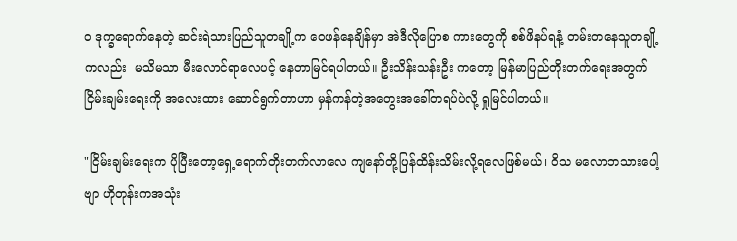ဝ ဒုက္ခရောက်နေတဲ့ ဆင်းရဲသားပြည်သူတချို့က ဝေဖန်နေချိန်မှာ အဲဒီလိုပြောစ ကားတွေကို စစ်ဖိနပ်ရနံ့ တမ်းတနေသူတချို့ကလည်း  မသိမသာ မီးလောင်ရာလေပင့် နေတာမြင်ရပါတယ်။ ဦးသိန်းသန်းဦး ကတော့ မြန်မာပြည်တိုးတက်ရေးအတွက် ငြိမ်းချမ်းရေးကို အလေးထား ဆောင်ရွက်တာဟာ မှန်ကန်တဲ့အတွေးအခေါ်တရပ်ပဲလို့ ရှုမြင်ပါတယ်။

"ငြိမ်းချမ်းရေးက ပိုပြီးတော့ရှေ့ရောက်တိုးတက်လာလေ ကျနော်တို့ပြန်ထိန်းသိမ်းလို့ရလေဖြစ်မယ်၊ ဝိသ မလောဘသားပေါ့ဗျာ ဟိုတုန်းကအသုံး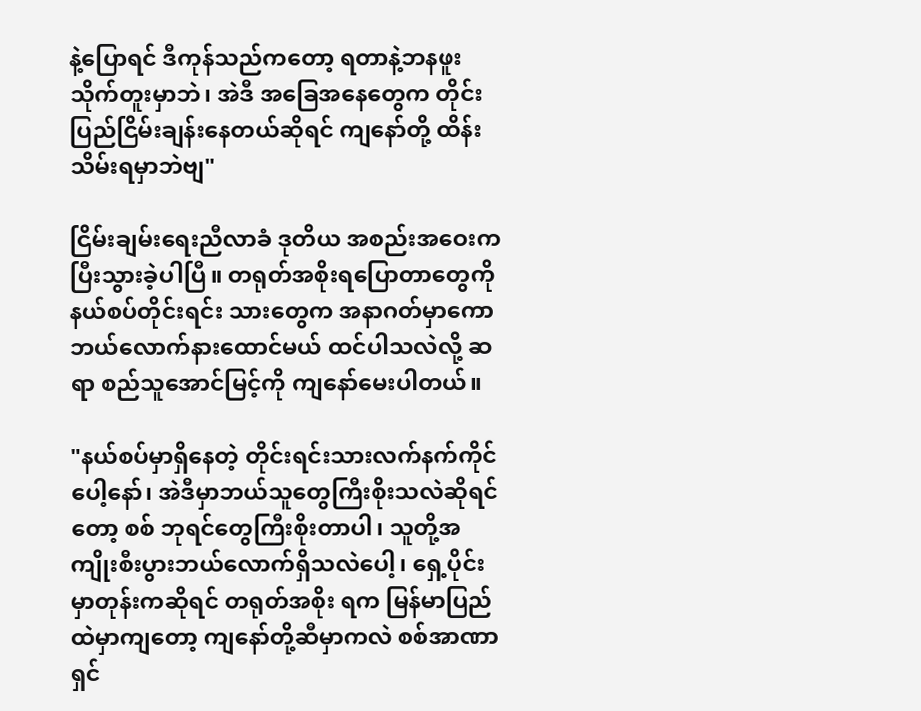နဲ့ပြောရင် ဒီကုန်သည်ကတော့ ရတာနဲ့ဘနဖူး သိုက်တူးမှာဘဲ၊ အဲဒီ အခြေအနေတွေက တိုင်းပြည်ငြိမ်းချန်းနေတယ်ဆိုရင် ကျနော်တို့ ထိန်းသိမ်းရမှာဘဲဗျ"

ငြိမ်းချမ်းရေးညီလာခံ ဒုတိယ အစည်းအဝေးက ပြီးသွားခဲ့ပါပြီ။ တရုတ်အစိုးရပြောတာတွေကို နယ်စပ်တိုင်းရင်း သားတွေက အနာဂတ်မှာကော ဘယ်လောက်နားထောင်မယ် ထင်ပါသလဲလို့ ဆရာ စည်သူအောင်မြင့်ကို ကျနော်မေးပါတယ်။

"နယ်စပ်မှာရှိနေတဲ့ တိုင်းရင်းသားလက်နက်ကိုင်ပေါ့နော်၊ အဲဒီမှာဘယ်သူတွေကြီးစိုးသလဲဆိုရင်တော့ စစ် ဘုရင်တွေကြီးစိုးတာပါ၊ သူတို့အကျိုးစီးပွားဘယ်လောက်ရှိသလဲပေါ့၊ ရှေ့ပိုင်းမှာတုန်းကဆိုရင် တရုတ်အစိုး ရက မြန်မာပြည်ထဲမှာကျတော့ ကျနော်တို့ဆီမှာကလဲ စစ်အာဏာရှင်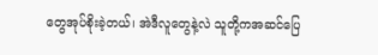တွေအုပ်စိုးခဲ့တယ်၊ အဲဒီလူတွေနဲ့လဲ သူတို့ကအဆင်ပြေ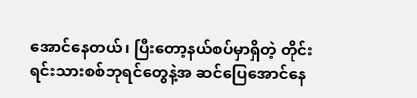အောင်နေတယ်၊ ပြီးတော့နယ်စပ်မှာရှိတဲ့ တိုင်းရင်းသားစစ်ဘုရင်တွေနဲ့အ ဆင်ပြေအောင်နေ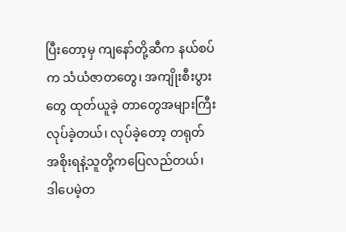ပြီးတော့မှ ကျနော်တို့ဆီက နယ်စပ်က သံယံဇာတတွေ၊ အကျိုးစီးပွားတွေ ထုတ်ယူခဲ့ တာတွေအများကြီးလုပ်ခဲ့တယ်၊ လုပ်ခဲ့တော့ တရုတ်အစိုးရနဲ့သူတို့ကပြေလည်တယ်၊ ဒါပေမဲ့တ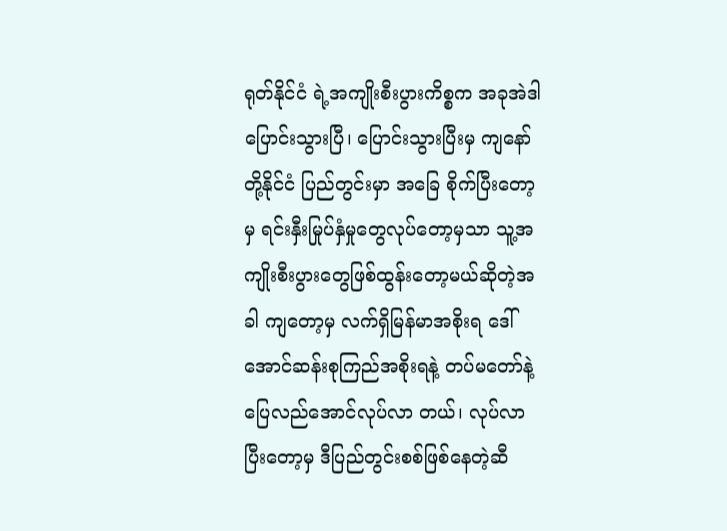ရုတ်နိုင်ငံ ရဲ့အကျိုးစီးပွားကိစ္စက အခုအဲဒါ ပြောင်းသွားပြီ၊ ပြောင်းသွားပြီးမှ ကျနော်တို့နိုင်ငံ ပြည်တွင်းမှာ အခြေ စိုက်ပြီးတော့မှ ရင်းနှီးမြုပ်နှံမှုတွေလုပ်တော့မှသာ သူ့အကျိုးစီးပွားတွေဖြစ်ထွန်းတော့မယ်ဆိုတဲ့အခါ ကျတော့မှ လက်ရှိမြန်မာအစိုးရ ဒေါ်အောင်ဆန်းစုကြည်အစိုးရနဲ့ တပ်မတော်နဲ့ပြေလည်အောင်လုပ်လာ တယ်၊ လုပ်လာပြီးတော့မှ ဒီပြည်တွင်းစစ်ဖြစ်နေတဲ့ဆီ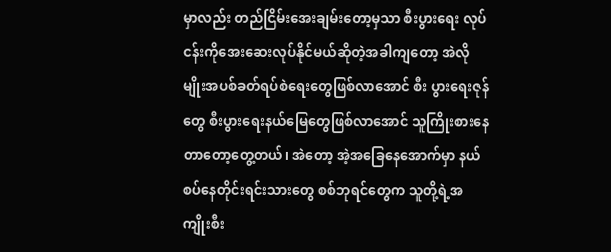မှာလည်း တည်ငြိမ်းအေးချမ်းတော့မှသာ စီးပွားရေး လုပ်ငန်းကိုအေးဆေးလုပ်နိုင်မယ်ဆိုတဲ့အခါကျတော့ အဲလိုမျိုးအပစ်ခတ်ရပ်စဲရေးတွေဖြစ်လာအောင် စီး ပွားရေးဇုန်တွေ စီးပွားရေးနယ်မြေတွေဖြစ်လာအောင် သူကြိုးစားနေတာတော့တွေ့တယ်၊ အဲတော့ အဲ့အခြေနေအောက်မှာ နယ်စပ်နေတိုင်းရင်းသားတွေ စစ်ဘုရင်တွေက သူတို့ရဲ့အကျိုးစီး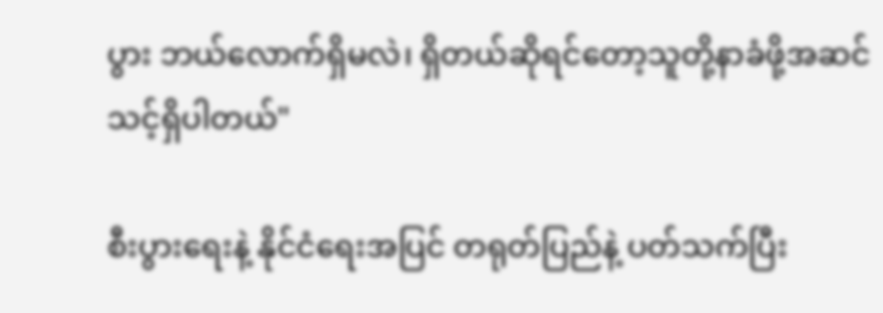ပွား ဘယ်လောက်ရှိမလဲ၊ ရှိတယ်ဆိုရင်တော့သူတို့နာခံဖို့အဆင်သင့်ရှိပါတယ်"

စီးပွားရေးနဲ့ နိုင်ငံရေးအပြင် တရုတ်ပြည်နဲ့ ပတ်သက်ပြီး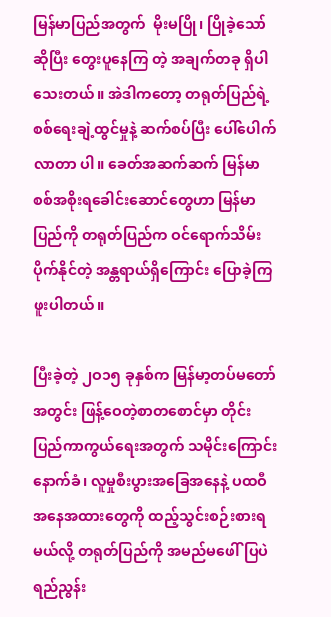မြန်မာပြည်အတွက်  မိုးမပြို၊ ပြိုခဲ့သော်ဆိုပြီး တွေးပူနေကြ တဲ့ အချက်တခု ရှိပါသေးတယ်။ အဲဒါကတော့ တရုတ်ပြည်ရဲ့ စစ်ရေးချဲ့ထွင်မှုနဲ့ ဆက်စပ်ပြီး ပေါ်ပေါက်လာတာ ပါ။ ခေတ်အဆက်ဆက် မြန်မာစစ်အစိုးရခေါင်းဆောင်တွေဟာ မြန်မာပြည်ကို တရုတ်ပြည်က ဝင်ရောက်သိမ်း ပိုက်နိုင်တဲ့ အန္တရာယ်ရှိကြောင်း ပြောခဲ့ကြဖူးပါတယ်။

ပြီးခဲ့တဲ့ ၂ဝ၁၅ ခုနှစ်က မြန်မာ့တပ်မတော်အတွင်း ဖြန့်ဝေတဲ့စာတစောင်မှာ တိုင်းပြည်ကာကွယ်ရေးအတွက် သမိုင်းကြောင်းနောက်ခံ၊ လူမှုစီးပွားအခြေအနေနဲ့ ပထဝီအနေအထားတွေကို ထည့်သွင်းစဉ်းစားရမယ်လို့ တရုတ်ပြည်ကို အမည်မဖေါ်ပြပဲ ရည်ညွန်း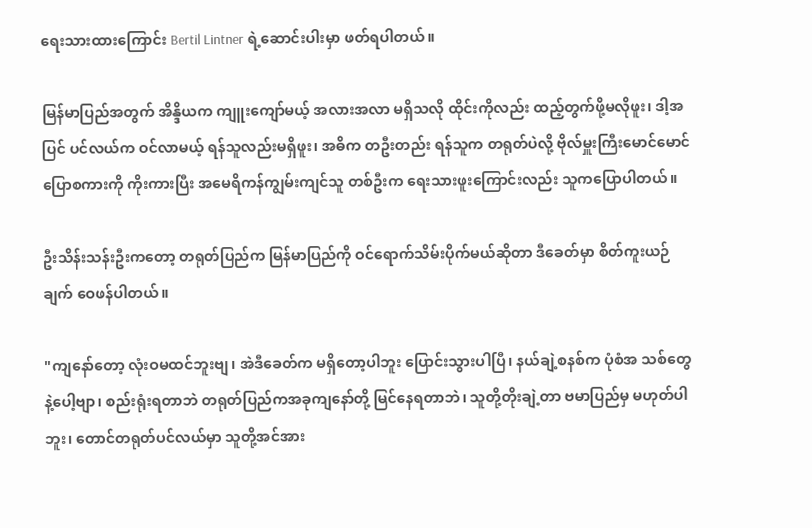ရေးသားထားကြောင်း Bertil Lintner ရဲ့ဆောင်းပါးမှာ ဖတ်ရပါတယ်။

မြန်မာပြည်အတွက် အိန္ဒိယက ကျူးကျော်မယ့် အလားအလာ မရှိသလို ထိုင်းကိုလည်း ထည့်တွက်ဖို့မလိုဖူး၊ ဒါ့အပြင် ပင်လယ်က ဝင်လာမယ့် ရန်သူလည်းမရှိဖူး၊ အဓိက တဦးတည်း ရန်သူက တရုတ်ပဲလို့ ဗိုလ်မှူးကြီးမောင်မောင် ပြောစကားကို ကိုးကားပြီး အမေရိကန်ကျွမ်းကျင်သူ တစ်ဦးက ရေးသားဖူးကြောင်းလည်း သူကပြောပါတယ်။

ဦးသိန်းသန်းဦးကတော့ တရုတ်ပြည်က မြန်မာပြည်ကို ဝင်ရောက်သိမ်းပိုက်မယ်ဆိုတာ ဒီခေတ်မှာ စိတ်ကူးယဉ် ချက် ဝေဖန်ပါတယ်။

"ကျနော်တော့ လုံးဝမထင်ဘူးဗျ၊ အဲဒီခေတ်က မရှိတော့ပါဘူး ပြောင်းသွားပါပြီ၊ နယ်ချဲ့စနစ်က ပုံစံအ သစ်တွေနဲ့ပေါ့ဗျာ၊ စည်းရုံးရတာဘဲ တရုတ်ပြည်ကအခုကျနော်တို့ မြင်နေရတာဘဲ၊ သူတို့တိုးချဲ့တာ ဗမာပြည်မှ မဟုတ်ပါဘူး၊ တောင်တရုတ်ပင်လယ်မှာ သူတို့အင်အား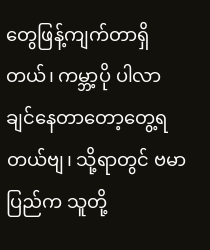တွေဖြန့်ကျက်တာရှိတယ်၊ ကမ္ဘာ့ပို ပါလာချင်နေတာတော့တွေ့ရတယ်ဗျ၊ သို့ရာတွင် ဗမာပြည်က သူတို့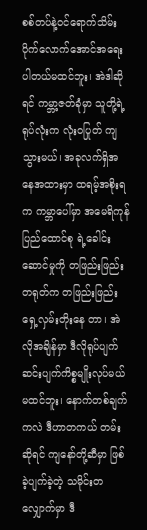စစ်တပ်နဲ့ဝင်ရောက်သိမ်း ပိုက်လောက်အောင်အရေးပါတယ်မထင်ဘူး၊ အဲဒါဆိုရင် ကမ္ဘာ့ဇတ်ခုံမှာ သူတို့ရဲ့ရုပ်လုံးက လုံးဝပြုတ် ကျသွားမယ်၊ အခုလက်ရှိအနေအထားမှာ ထရမ့်အစိုးရက ကမ္ဘာပေါ်မှာ အမေရိကုန်ပြည်ထောင်စု ရဲ့ခေါင်းဆောင်မှုကို တဖြည်းဖြည်း တရုတ်က တဖြည်းဖြည်းရှေ့လှမ်းတိုးနေ တာ၊ အဲလိုအချိန်မှာ ဒီလိုရုပ်ပျက်ဆင်းပျက်ကိစ္စမျိုးလုပ်မယ်မထင်ဘူး၊ နောက်တစ်ချက်ကလဲ ဒီဟာတကယ် တမ်းဆိုရင် ကျနော်တို့ဆီမှာ ဖြစ်ခဲ့ပျက်ခဲ့တဲ့ သမိုင်းတလျှောက်မှာ ဒီ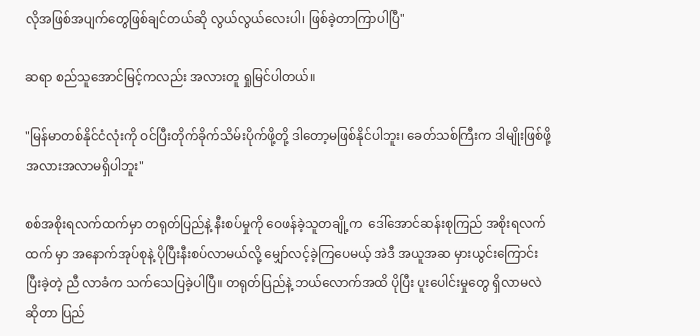လိုအဖြစ်အပျက်တွေဖြစ်ချင်တယ်ဆို လွယ်လွယ်လေးပါ၊ ဖြစ်ခဲ့တာကြာပါပြီ"

ဆရာ စည်သူအောင်မြင့်ကလည်း အလားတူ ရှုမြင်ပါတယ်။

"မြန်မာတစ်နိုင်ငံလုံးကို ဝင်ပြီးတိုက်ခိုက်သိမ်းပိုက်ဖို့တို့ ဒါတော့မဖြစ်နိုင်ပါဘူး၊ ခေတ်သစ်ကြီးက ဒါမျိုးဖြစ်ဖို့အလားအလာမရှိပါဘူး"

စစ်အစိုးရလက်ထက်မှာ တရုတ်ပြည်နဲ့ နီးစပ်မှုကို ဝေဖန်ခဲ့သူတချို့က  ဒေါ်အောင်ဆန်းစုကြည် အစိုးရလက်ထက် မှာ အနောက်အုပ်စုနဲ့ ပိုပြီးနီးစပ်လာမယ်လို့ မျှော်လင့်ခဲ့ကြပေမယ့် အဲဒီ အယူအဆ မှားယွင်းကြောင်း ပြီးခဲ့တဲ့ ညီ လာခံက သက်သေပြခဲ့ပါပြီ။ တရုတ်ပြည်နဲ့ ဘယ်လောက်အထိ ပိုပြီး ပူးပေါင်းမှုတွေ ရှိလာမလဲဆိုတာ ပြည်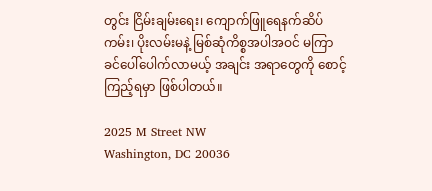တွင်း ငြိမ်းချမ်းရေး၊ ကျောက်ဖြူရေနက်ဆိပ်ကမ်း၊ ပိုးလမ်းမနဲ့ မြစ်ဆုံကိစ္စအပါအဝင် မကြာခင်ပေါ်ပေါက်လာမယ့် အချင်း အရာတွေကို စောင့်ကြည့်ရမှာ ဖြစ်ပါတယ်။

2025 M Street NW
Washington, DC 20036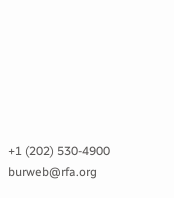+1 (202) 530-4900
burweb@rfa.org